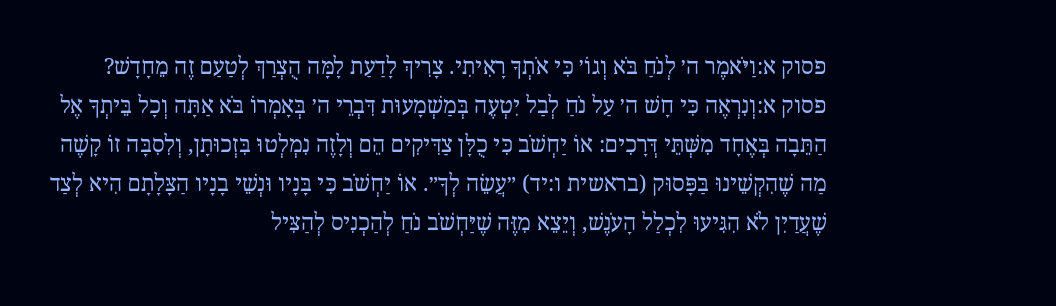פסוק א:וַיֹּאמֶר ה׳ לְנֹחַ בֹּא וְגוֹ׳ כִּי אֹתְךָ רָאִיתִי. צָרִיךְ לָדַעַת לָמָּה הֻצְרַךְ לְטַעַם זֶה מֵחָדָשׁ?
פסוק א:וְנִרְאֶה כִּי חָשׁ ה׳ עַל נֹחַ לְבַל יִטְעֶה בְּמַשְׁמָעוּת דִּבְרֵי ה׳ בְּאָמְרוֹ בֹּא אַתָּה וְכָל בֵּיתְךָ אֶל הַתֵּבָה בְּאֶחָד מִשְּׁתֵּי דְּרָכִים: אוֹ יַחְשֹׁב כִּי כֻלָּן צַדִּיקִים הֵם וְלָזֶה נִמְלְטוּ בִּזְכוּתָן, וְלִסִבָּה זוֹ קָשֶׁה מַה שֶׁהִקְשֵׁינוּ בַּפָּסוּק (בראשית ו:יד) ״עֲשֵׂה לְךָ״. אוֹ יַחְשֹׁב כִּי בָּנָיו וּנְשֵׁי בָנָיו הַצָּלָתָם הִיא לְצַד שֶׁעֲדַיִן לֹא הִגִּיעוּ לִכְלַל הָעֹנֶשׁ, וְיֵצֵא מִזֶּה שֶׁיַּחְשֹׁב נֹחַ לְהַכְנִיס לְהַצִּיל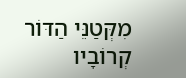מִקְּטַנֵּי הַדּוֹר קְרוֹבָיו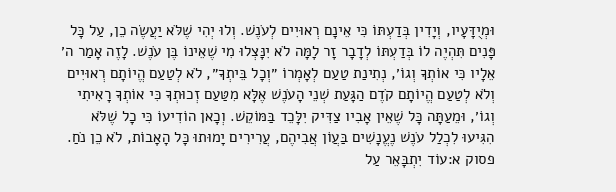וּמְיֻדָּעָיו, וְיָדִין בְּדַעְתּוֹ כִּי אֵינָם רְאוּיִים לְעֹנֶשׁ. וְלוּ יְהִי שֶׁלֹּא יַעֲשֶׂה כֵן, עַל כָּל פָּנִים תִּהְיֶה לוֹ בְּדַעְתּוֹ לְדָבָר זָר לָמָּה לֹא יִנָּצְלוּ מִי שֶׁאֵינוֹ בֶּן עֹנֶשׁ. לָזֶה אָמַר ה׳ אֵלָיו כִּי אוֹתְךָ וְגוֹ׳, נְתִינַת טַעַם לְאָמְרוֹ ״וְכָל בֵּיתְךָ״, לֹא לְטַעַם הֱיוֹתָם רְאוּיִים וְלֹא לְטַעַם הֱיוֹתָם קֹדֶם הַגָּעַת שְׁנֵי הָעֹנֶשׁ אֶלָּא מִטַּעַם זְכוּתְךָ כִּי אוֹתְךָ רָאִיתִי וְגוֹ׳, וּמֵעַתָּה כָּל שֶׁאֵין אָבִיו צַדִּיק יִלָּכֵד בַּמּוֹקֵשׁ. וְכָאן הוֹדִיעוֹ כִּי כָל שֶׁלֹּא הִגִּיעוּ לִכְלַל עֹנֶשׁ נֶעֱנָשִׁים בַּעֲוֹן אֲבִיהֶם, עֲרִירִים יָמוּתוּ כָּל הָאָבוֹת, לֹא כֵן נֹחַ.
פסוק א:עוֹד יִתְבָּאֵר עַל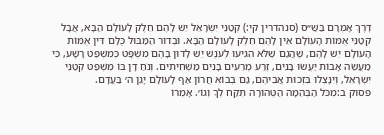דֶּרֶךְ אָמְרָם בַּשַּׁ״ס (סנהדרין קי:) קְטַנֵּי יִשְׂרָאֵל יֵשׁ לָהֶם חֵלֶק לָעוֹלָם הַבָּא, אֲבָל קְטַנֵּי אֻמּוֹת הָעוֹלָם אֵין לָהֶם חֵלֶק לָעוֹלָם הַבָּא. וּבְדוֹר הַמַּבּוּל כֻּלָּם דִּין אֻמּוֹת הָעוֹלָם יֵשׁ לָהֶם, שֶׁהֲגַם שֶׁלֹּא הִגִּיעוּ לְעֹנֶשׁ יֵשׁ לָדוּן בָּהֶם מִשְׁפָּט כְּמִשְׁפַּט רָשָׁע, כִּי מַעֲשֵׂה אָבוֹת יַעֲשׂוּ בָּנִים, זֶרַע מְרֵעִים בָּנִים מַשְׁחִיתִים. וְנֹחַ דָּן בּוֹ מִשְׁפַּט קְטַנֵּי יִשְׂרָאֵל, וְיִנָּצְלוּ בִּזְכוּת אֲבִיהֶם, גַּם בְּבוֹא חֲרוֹן אַף לָעוֹלָם יָגֵן ה׳ בַּעֲדָם.
פסוק ב:מִכֹּל הַבְּהֵמָה הַטְּהוֹרָה תִּקַּח לְךָ וְגוֹ׳. אָמְרוֹ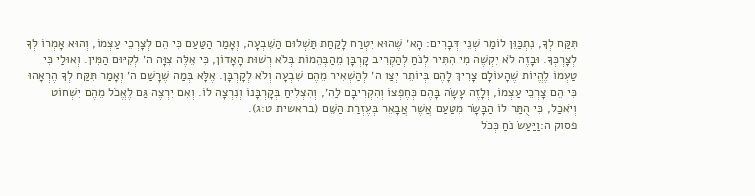תִּקַּח לְךָ, נִתְכַּוֵּן לוֹמַר שְׁנֵי דְּבָרִים: הָא׳ שֶׁהוּא יִטְרַח לָקַחַת תַּשְׁלוּם הַשִּׁבְעָה, וְאָמַר הַטַּעַם כִּי הֵם לְצָרְכֵי עַצְמוֹ, וְהוּא אָמְרוֹ לְךָ לְצָרְכְּךָ. וּבָזֶה לֹא יִקְשֶׁה מִי הִתִּיר לְנֹחַ לְהַקְרִיב קָרְבָּן מֵהַבְּהֵמוֹת בְּלֹא רְשׁוּת הָאָדוֹן, כִּי אֵלֶּה צִוָּה ה׳ לְקִיּוּם הַמִּין. וְאוּלַי כִּי טַעְמוֹ לֶהֱיוֹת שֶׁהָעוֹלָם צָרִיךְ לָהֶם בְּיוֹתֵר יְצַו ה׳ לְהַשְׁאִיר מֵהֶם שִׁבְעָה וְלֹא לְקָרְבָּן. אֶלָּא בְּמַה שֶׁרָשַׁם ה׳ וְאָמַר תִּקַּח לְךָ הֶרְאָהוּ כִּי הֵם צָרְכֵי עַצְמוֹ, וְלָזֶה עָשָׂה בָּהֶם כְּחֶפְצוֹ וְהִקְרִיבָם לַה׳, וְהִצְלִיחַ בְּקָרְבָּנוֹ וְנִרְצָה לוֹ. וְאִם יִרְצֶה גַּם לֶאֱכֹל מֵהֶם יִשְׁחוֹט וְיֹאכַל, כִּי הֻתַּר לוֹ הַבָּשָׂר מִטַּעַם אֲשֶׁר אֲבָאֵר בְּעֶזְרַת הַשֵּׁם (בראשית ט:ג).
פסוק ה:וַיַּעַשׂ נֹחַ כְּכֹל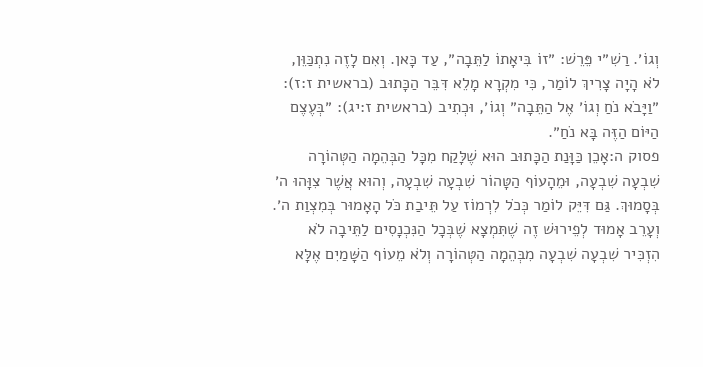וְגוֹ׳. רַשִׁ״י פֵּרֵשׁ: ״זוֹ בִּיאָתוֹ לַתֵּבָה״, עַד כָּאן. וְאִם לָזֶה נִתְכַּוֵּן, לֹא הָיָה צָרִיךְ לוֹמַר, כִּי מִקְרָא מָלֵא דִּבֵּר הַכָּתוּב (בראשית ז:ז): ״וַיָּבֹא נֹחַ וְגוֹ׳ אֶל הַתֵּבָה״ וְגוֹ׳, וּכְתִיב (בראשית ז:יג): ״בְּעֶצֶם הַיּוֹם הַזֶּה בָּא נֹחַ״.
פסוק ה:אָכֵן כַּוָּנַת הַכָּתוּב הוּא שֶׁלָּקַח מִכָּל הַבְּהֵמָה הַטְּהוֹרָה שִׁבְעָה שִׁבְעָה, וּמֵהָעוֹף הַטָּהוֹר שִׁבְעָה שִׁבְעָה, וְהוּא אֲשֶׁר צִוָּהוּ ה׳ בְּסָמוּךְ. גַּם דִּיֵּק לוֹמַר כְּכֹל לִרְמוֹז עַל תֵּיבַת כֹּל הָאָמוּר בְּמִצְוַת ה׳. וְעָרֵב אָמוּד לְפֵירוּשׁ זֶה שֶׁתִּמְצָא שֶׁבְּכָל הַנִּכְנָסִים לַתֵּיבָה לֹא הִזְכִּיר שִׁבְעָה שִׁבְעָה מִבְּהֵמָה הַטְּהוֹרָה וְלֹא מֵעוֹף הַשָּׁמַיִם אֶלָּא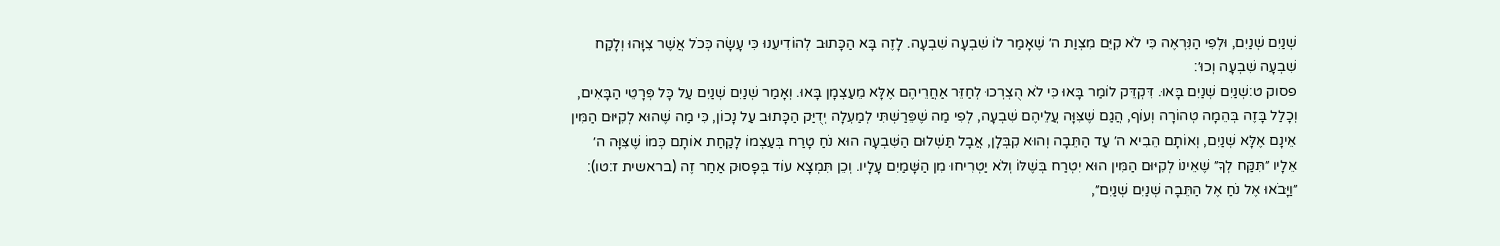שְׁנַיִם שְׁנַיִם, וּלְפִי הַנִּרְאֶה כִּי לֹא קִיֵּם מִצְוַת ה׳ שֶׁאָמַר לוֹ שִׁבְעָה שִׁבְעָה. לָזֶה בָּא הַכָּתוּב לְהוֹדִיעֵנוּ כִּי עָשָׂה כְּכֹל אֲשֶׁר צִוָּהוּ וְלָקַח שִׁבְעָה שִׁבְעָה וְכוּ׳:
פסוק ט:שְׁנַיִם שְׁנַיִם בָּאוּ. דִּקְדֵּק לוֹמַר בָּאוּ כִּי לֹא הֻצְרְכוּ לְחַזֵּר אַחֲרֵיהֶם אֶלָּא מֵעַצְמָן בָּאוּ. וְאָמַר שְׁנַיִם שְׁנַיִם עַל כָּל פְּרָטֵי הַבָּאִים, וְכָלַל בָּזֶה בְּהֵמָה טְהוֹרָה וְעוֹף, הֲגַם שֶׁצִּוָּה עֲלֵיהֶם שִׁבְעָה, לְפִי מַה שֶׁפֵּרַשְׁתִּי לְמַעְלָה יְדֻיַּק הַכָּתוּב עַל נָכוֹן, כִּי מַה שֶׁהוּא לְקִיּוּם הַמִּין אֵינָם אֶלָּא שְׁנַיִם, וְאוֹתָם הֵבִיא ה׳ עַד הַתֵּבָה וְהוּא קִבְּלָן, אֲבָל תַּשְׁלוּם הַשִּׁבְעָה הוּא נֹחַ טָרַח בְּעַצְמוֹ לָקַחַת אוֹתָם כְּמוֹ שֶׁצִּוָּה ה׳ אֵלָיו ״תִּקַּח לְךָ״ שֶׁאֵינוֹ לְקִיּוּם הַמִּין הוּא יִטְרַח בְּשֶׁלּוֹ וְלֹא יַטְרִיחוּ מִן הַשָּׁמַיִם עָלָיו. וְכֵן תִּמְצָא עוֹד בְּפָסוּק אַחַר זֶה (בראשית ז:טו): ״וַיָּבֹאוּ אֶל נֹחַ אֶל הַתֵּבָה שְׁנַיִם שְׁנַיִם״,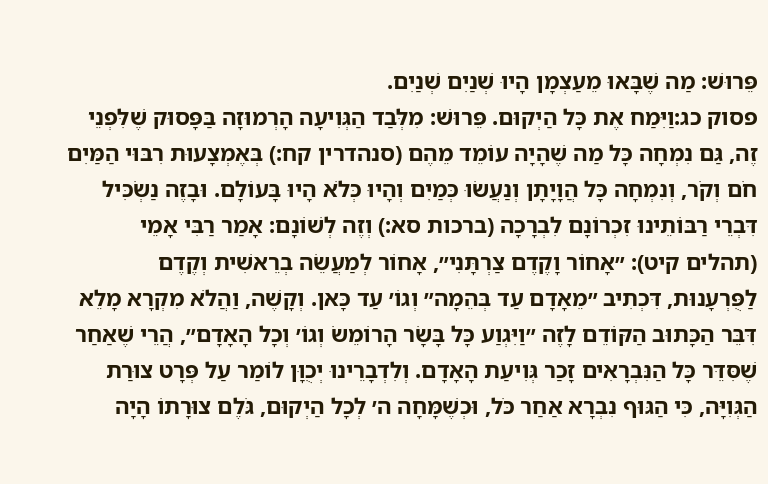פֵּרוּשׁ: מַה שֶׁבָּאוּ מֵעַצְמָן הָיוּ שְׁנַיִם שְׁנַיִם.
פסוק כג:וַיִּמַח אֶת כָּל הַיְקוּם. פֵּרוּשׁ: מִלְּבַד הַגְּוִיעָה הָרְמוּזָה בַּפָּסוּק שֶׁלִּפְנֵי זֶה, גַּם נִמְחָה כָּל מַה שֶׁהָיָה עוֹמֵד מֵהֶם (סנהדרין קח:) בְּאֶמְצָעוּת רִבּוּי הַמַּיִם חֹם וְקֹר, וְנִמְחָה כָּל הֲוָיָתָן וְנַעֲשׂוּ כְּמַיִם וְהָיוּ כְּלֹא הָיוּ בָּעוֹלָם. וּבָזֶה נַשְׂכִּיל דִּבְרֵי רַבּוֹתֵינוּ זִכְרוֹנָם לִבְרָכָה (ברכות סא:) וְזֶה לְשׁוֹנָם: אָמַר רַבִּי אָמֵי (תהלים קיט): ״אָחוֹר וָקֶדֶם צַרְתָּנִי״, אָחוֹר לְמַעֲשֵׂה בְרֵאשִׁית וְקֶדֶם לַפֻּרְעָנוּת, דִּכְתִיב ״מֵאָדָם עַד בְּהֵמָה״ וְגוֹ׳ עַד כָּאן. וְקָשֶׁה, וַהֲלֹא מִקְרָא מָלֵא דִּבֵּר הַכָּתוּב הַקּוֹדֵם לָזֶה ״וַיִּגְוַע כָּל בָּשָׂר הָרוֹמֵשׂ וְגוֹ׳ וְכָל הָאָדָם״, הֲרֵי שֶׁאַחַר שֶׁסִּדֵּר כָּל הַנִּבְרָאִים זָכַר גְּוִיעַת הָאָדָם. וְלִדְבָרֵינוּ יְכֻוָּן לוֹמַר עַל פְּרָט צוּרַת הַגְּוִיָּה, כִּי הַגּוּף נִבְרָא אַחַר כֹּל, וּכְשֶׁמָּחָה ה׳ לְכָל הַיְקוּם, גֹּלֶם צוּרָתוֹ הָיָה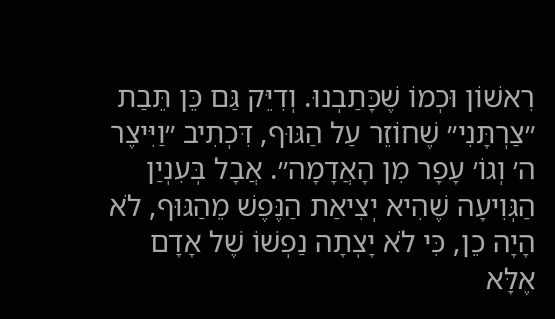רִאשׁוֹן וּכְמוֹ שֶׁכָּתַבְנוּ. וְדִיֵּק גַּם כֵּן תֵּבַת ״צַרְתָּנִי״ שֶׁחוֹזֵר עַל הַגּוּף, דִּכְתִיב ״וַיִּיצֶר ה׳ וְגוֹ׳ עָפָר מִן הָאֲדָמָה״. אֲבָל בְּעִנְיַן הַגְּוִיעָה שֶׁהִיא יְצִיאַת הַנֶּפֶשׁ מֵהַגּוּף, לֹא הָיָה כֵן, כִּי לֹא יָצְתָה נַפְשׁוֹ שֶׁל אָדָם אֶלָּא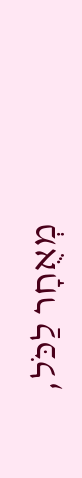מְאֻחָר לַכֹּל,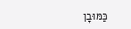כַּמּוּבָן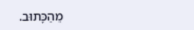מֵהַכָּתוּב.